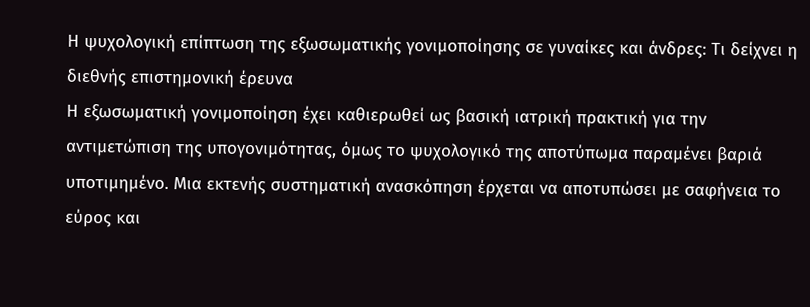Η ψυχολογική επίπτωση της εξωσωματικής γονιμοποίησης σε γυναίκες και άνδρες: Τι δείχνει η διεθνής επιστημονική έρευνα
Η εξωσωματική γονιμοποίηση έχει καθιερωθεί ως βασική ιατρική πρακτική για την αντιμετώπιση της υπογονιμότητας, όμως το ψυχολογικό της αποτύπωμα παραμένει βαριά υποτιμημένο. Μια εκτενής συστηματική ανασκόπηση έρχεται να αποτυπώσει με σαφήνεια το εύρος και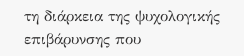τη διάρκεια της ψυχολογικής επιβάρυνσης που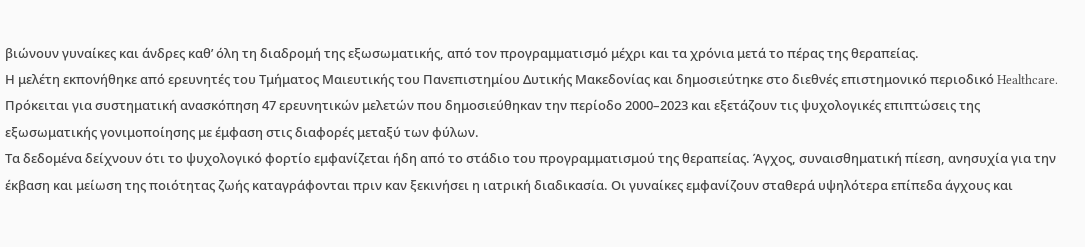βιώνουν γυναίκες και άνδρες καθ’ όλη τη διαδρομή της εξωσωματικής, από τον προγραμματισμό μέχρι και τα χρόνια μετά το πέρας της θεραπείας.
Η μελέτη εκπονήθηκε από ερευνητές του Τμήματος Μαιευτικής του Πανεπιστημίου Δυτικής Μακεδονίας και δημοσιεύτηκε στο διεθνές επιστημονικό περιοδικό Healthcare. Πρόκειται για συστηματική ανασκόπηση 47 ερευνητικών μελετών που δημοσιεύθηκαν την περίοδο 2000–2023 και εξετάζουν τις ψυχολογικές επιπτώσεις της εξωσωματικής γονιμοποίησης με έμφαση στις διαφορές μεταξύ των φύλων.
Τα δεδομένα δείχνουν ότι το ψυχολογικό φορτίο εμφανίζεται ήδη από το στάδιο του προγραμματισμού της θεραπείας. Άγχος, συναισθηματική πίεση, ανησυχία για την έκβαση και μείωση της ποιότητας ζωής καταγράφονται πριν καν ξεκινήσει η ιατρική διαδικασία. Οι γυναίκες εμφανίζουν σταθερά υψηλότερα επίπεδα άγχους και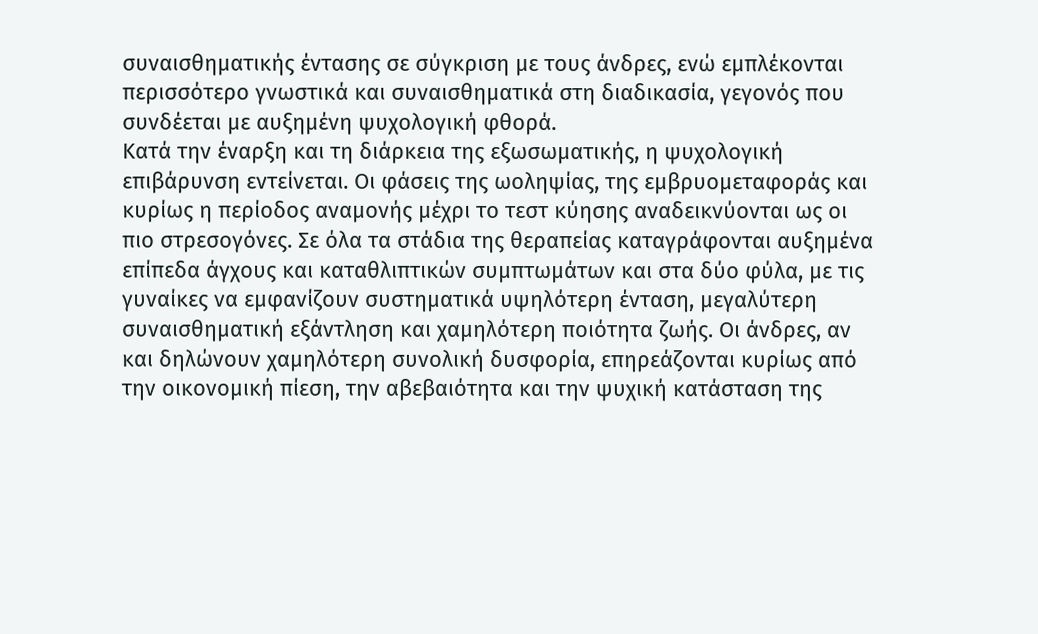συναισθηματικής έντασης σε σύγκριση με τους άνδρες, ενώ εμπλέκονται περισσότερο γνωστικά και συναισθηματικά στη διαδικασία, γεγονός που συνδέεται με αυξημένη ψυχολογική φθορά.
Κατά την έναρξη και τη διάρκεια της εξωσωματικής, η ψυχολογική επιβάρυνση εντείνεται. Οι φάσεις της ωοληψίας, της εμβρυομεταφοράς και κυρίως η περίοδος αναμονής μέχρι το τεστ κύησης αναδεικνύονται ως οι πιο στρεσογόνες. Σε όλα τα στάδια της θεραπείας καταγράφονται αυξημένα επίπεδα άγχους και καταθλιπτικών συμπτωμάτων και στα δύο φύλα, με τις γυναίκες να εμφανίζουν συστηματικά υψηλότερη ένταση, μεγαλύτερη συναισθηματική εξάντληση και χαμηλότερη ποιότητα ζωής. Οι άνδρες, αν και δηλώνουν χαμηλότερη συνολική δυσφορία, επηρεάζονται κυρίως από την οικονομική πίεση, την αβεβαιότητα και την ψυχική κατάσταση της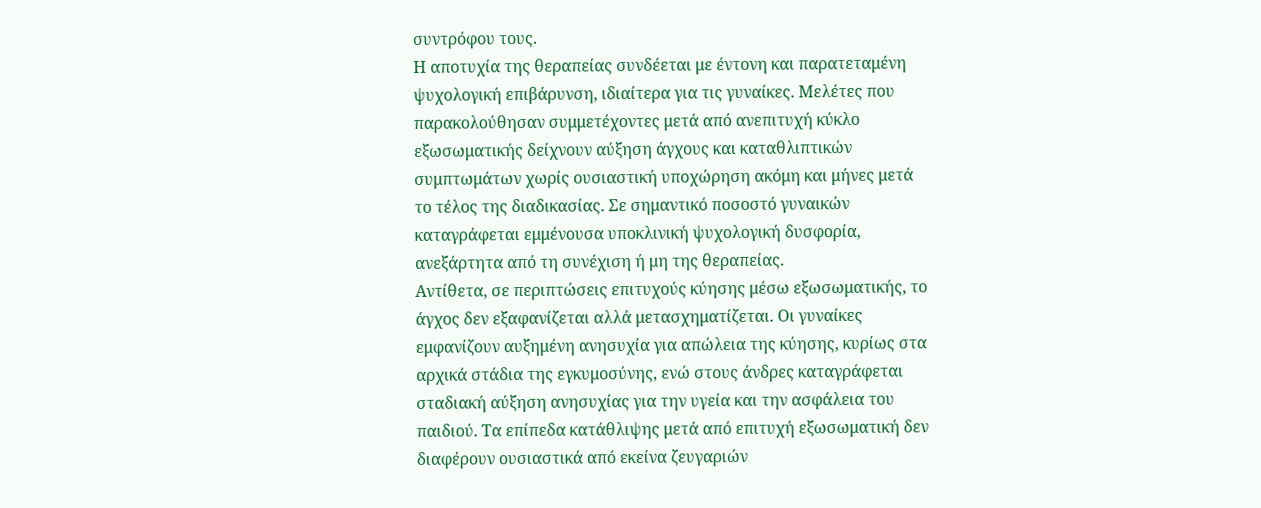συντρόφου τους.
Η αποτυχία της θεραπείας συνδέεται με έντονη και παρατεταμένη ψυχολογική επιβάρυνση, ιδιαίτερα για τις γυναίκες. Μελέτες που παρακολούθησαν συμμετέχοντες μετά από ανεπιτυχή κύκλο εξωσωματικής δείχνουν αύξηση άγχους και καταθλιπτικών συμπτωμάτων χωρίς ουσιαστική υποχώρηση ακόμη και μήνες μετά το τέλος της διαδικασίας. Σε σημαντικό ποσοστό γυναικών καταγράφεται εμμένουσα υποκλινική ψυχολογική δυσφορία, ανεξάρτητα από τη συνέχιση ή μη της θεραπείας.
Αντίθετα, σε περιπτώσεις επιτυχούς κύησης μέσω εξωσωματικής, το άγχος δεν εξαφανίζεται αλλά μετασχηματίζεται. Οι γυναίκες εμφανίζουν αυξημένη ανησυχία για απώλεια της κύησης, κυρίως στα αρχικά στάδια της εγκυμοσύνης, ενώ στους άνδρες καταγράφεται σταδιακή αύξηση ανησυχίας για την υγεία και την ασφάλεια του παιδιού. Τα επίπεδα κατάθλιψης μετά από επιτυχή εξωσωματική δεν διαφέρουν ουσιαστικά από εκείνα ζευγαριών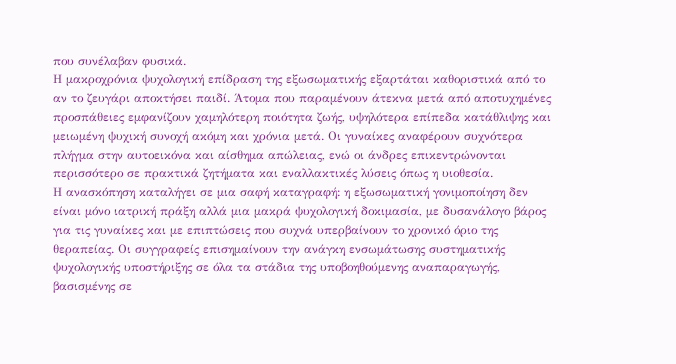που συνέλαβαν φυσικά.
Η μακροχρόνια ψυχολογική επίδραση της εξωσωματικής εξαρτάται καθοριστικά από το αν το ζευγάρι αποκτήσει παιδί. Άτομα που παραμένουν άτεκνα μετά από αποτυχημένες προσπάθειες εμφανίζουν χαμηλότερη ποιότητα ζωής, υψηλότερα επίπεδα κατάθλιψης και μειωμένη ψυχική συνοχή ακόμη και χρόνια μετά. Οι γυναίκες αναφέρουν συχνότερα πλήγμα στην αυτοεικόνα και αίσθημα απώλειας, ενώ οι άνδρες επικεντρώνονται περισσότερο σε πρακτικά ζητήματα και εναλλακτικές λύσεις όπως η υιοθεσία.
Η ανασκόπηση καταλήγει σε μια σαφή καταγραφή: η εξωσωματική γονιμοποίηση δεν είναι μόνο ιατρική πράξη αλλά μια μακρά ψυχολογική δοκιμασία, με δυσανάλογο βάρος για τις γυναίκες και με επιπτώσεις που συχνά υπερβαίνουν το χρονικό όριο της θεραπείας. Οι συγγραφείς επισημαίνουν την ανάγκη ενσωμάτωσης συστηματικής ψυχολογικής υποστήριξης σε όλα τα στάδια της υποβοηθούμενης αναπαραγωγής, βασισμένης σε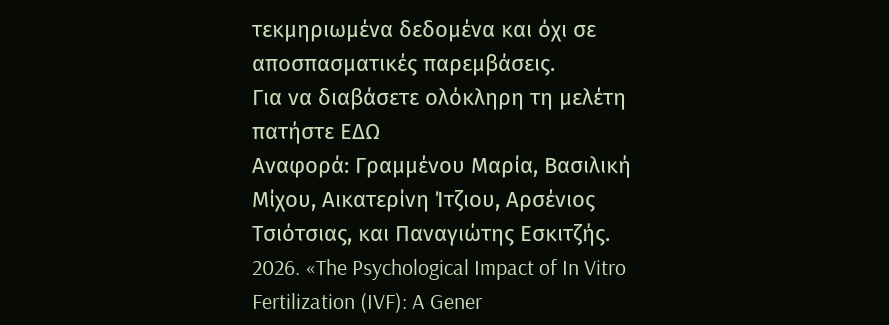τεκμηριωμένα δεδομένα και όχι σε αποσπασματικές παρεμβάσεις.
Για να διαβάσετε ολόκληρη τη μελέτη πατήστε ΕΔΩ
Αναφορά: Γραμμένου Μαρία, Βασιλική Μίχου, Αικατερίνη Ίτζιου, Αρσένιος Τσιότσιας, και Παναγιώτης Εσκιτζής. 2026. «The Psychological Impact of In Vitro Fertilization (IVF): A Gener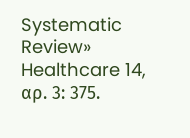Systematic Review»
Healthcare 14, αρ. 3: 375.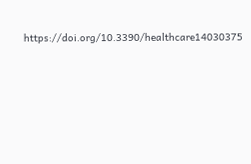https://doi.org/10.3390/healthcare14030375